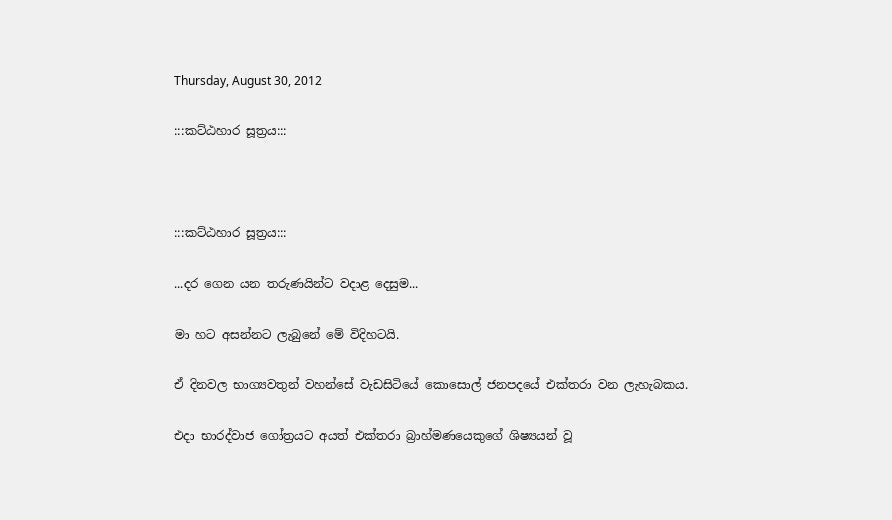Thursday, August 30, 2012

:::කට්ඨහාර සූත්‍රය:::



:::කට්ඨහාර සූත්‍රය:::

...දර ගෙන යන තරුණයින්ට වදාළ දෙසුම...

මා හට අසන්නට ලැබුනේ මේ විදිහටයි.

ඒ දිනවල භාග්‍යවතුන් වහන්සේ වැඩසිටියේ කොසොල් ජනපදයේ එක්තරා වන ලැහැබකය.

එදා භාරද්වාජ ගෝත්‍රයට අයත් එක්තරා බ්‍රාහ්මණයෙකුගේ ශිෂ්‍යයන් වූ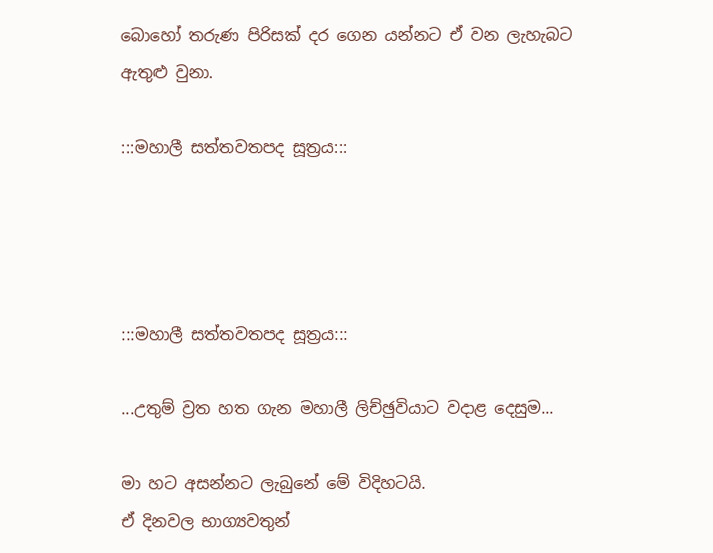බොහෝ තරුණ පිරිසක් දර ගෙන යන්නට ඒ වන ලැහැබට ඇතුළු වුනා.

:::මහාලී සත්තවතපද සූත්‍රය:::




:::මහාලී සත්තවතපද සූත්‍රය:::

...උතුම් ව්‍රත හත ගැන මහාලී ලිච්ඡුවියාට වදාළ දෙසුම...

මා හට අසන්නට ලැබුනේ මේ විදිහටයි.
ඒ දිනවල භාග්‍යවතුන්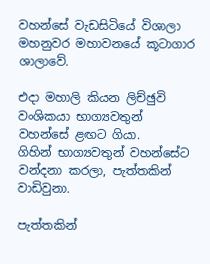වහන්සේ වැඩසිටියේ විශාලා මහනුවර මහාවනයේ කූටාගාර ශාලාවේ.

එදා මහාලි කියන ලිච්ඡුවි වංශිකයා භාග්‍යවතුන් වහන්සේ ළඟට ගියා.
ගිහින් භාග්‍යවතුන් වහන්සේට වන්දනා කරලා, පැත්තකින් වාඩිවුනා.

පැත්තකින්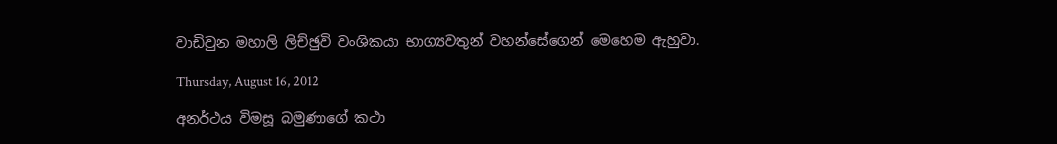වාඩිවුන මහාලි ලිච්ඡුවි වංශිකයා භාග්‍යවතුන් වහන්සේගෙන් මෙහෙම ඇහුවා.

Thursday, August 16, 2012

අනර්ථය විමසූ බමුණාගේ කථා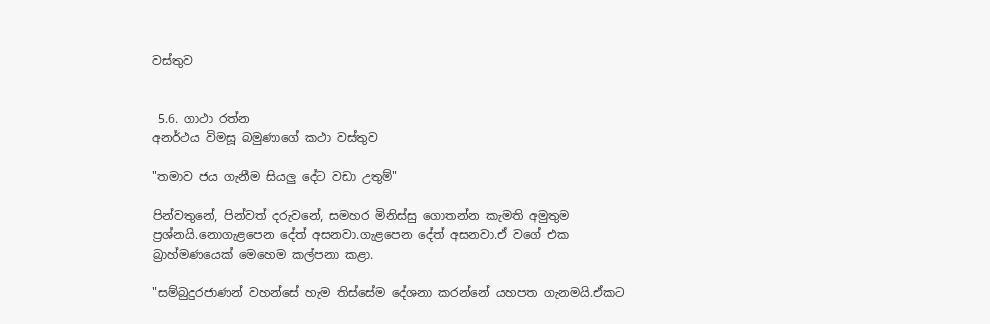වස්තුව


 5.6. ගාථා රත්න
අනර්ථය විමසූ බමුණාගේ කථා වස්තුව

"තමාව ජය ගැනීම සියලු දේට වඩා උතුම්"

පින්වතුනේ, පින්වත් දරුවනේ, සමහර මිනිස්සු ගොතන්න කැමති අමුතුම ප්‍රශ්නයි.නොගැළපෙන දේත් අසනවා.ගැළපෙන දේත් අසනවා.ඒ වගේ එක බ්‍රාහ්මණයෙක් මෙහෙම කල්පනා කළා.

"සම්බුදුරජාණන් වහන්සේ හැම තිස්සේම දේශනා කරන්නේ යහපත ගැනමයි.ඒකට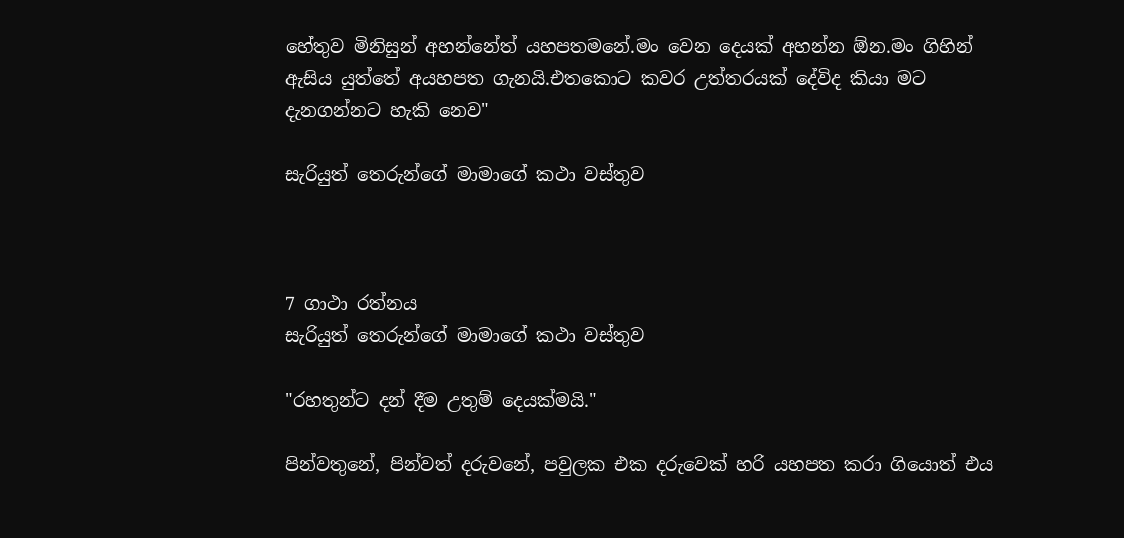හේතුව මිනිසුන් අහන්නේත් යහපතමනේ.මං වෙන දෙයක් අහන්න ඕන.මං ගිහින් ඇසිය යුත්තේ අයහපත ගැනයි.එතකොට කවර උත්තරයක් දේවිද කියා මට දැනගන්නට හැකි නෙව"

සැරියුත් තෙරුන්ගේ මාමාගේ කථා වස්තුව



7 ගාථා රත්නය
සැරියුත් තෙරුන්ගේ මාමාගේ කථා වස්තුව

"රහතුන්ට දන් දීම උතුම් දෙයක්මයි."

පින්වතුනේ, පින්වත් දරුවනේ, පවුලක එක දරුවෙක් හරි යහපත කරා ගියොත් එය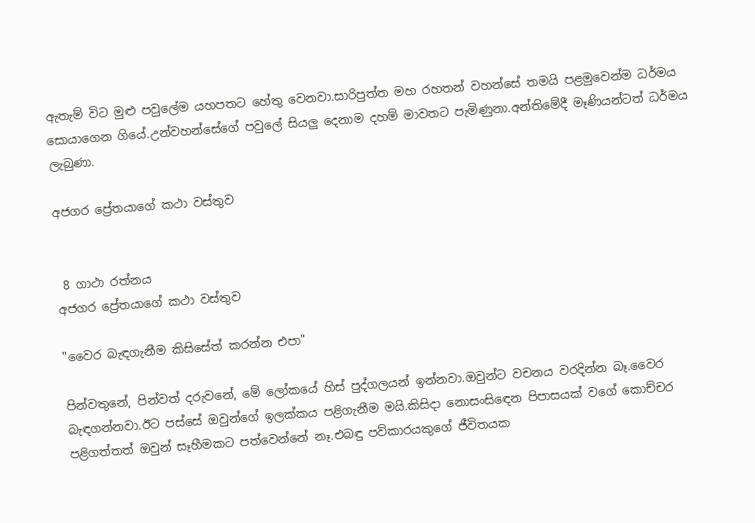ඇතැම් විට මුළු පවුලේම යහපතට හේතු වෙනවා.සාරිපුත්ත මහ රහතන් වහන්සේ තමයි පළමුවෙන්ම ධර්මය සොයාගෙන ගියේ.උන්වහන්සේගේ පවුලේ සියලු දෙනාම දහම් මාවතට පැමිණුනා.අන්තිමේදී මෑණියන්ටත් ධර්මය ලැබුණා.

අජගර ප්‍රේතයාගේ කථා වස්තුව


 8 ගාථා රත්නය
අජගර ප්‍රේතයාගේ කථා වස්තුව

"වෛර බැඳගැනීම කිසිසේත් කරන්න එපා"

පින්වතුනේ, පින්වත් දරුවනේ, මේ ලෝකයේ හිස් පුද්ගලයන් ඉන්නවා.ඔවුන්ට වචනය වරදින්න බෑ.වෛර බැඳගන්නවා.ඊට පස්සේ ඔවුන්ගේ ඉලක්කය පළිගැනීම මයි.කිසිදා නොසංසිඳෙන පිපාසයක් වගේ කොච්චර පළිගත්තත් ඔවුන් සෑහීමකට පත්වෙන්නේ නෑ.එබඳු පව්කාරයකුගේ ජීවිතයක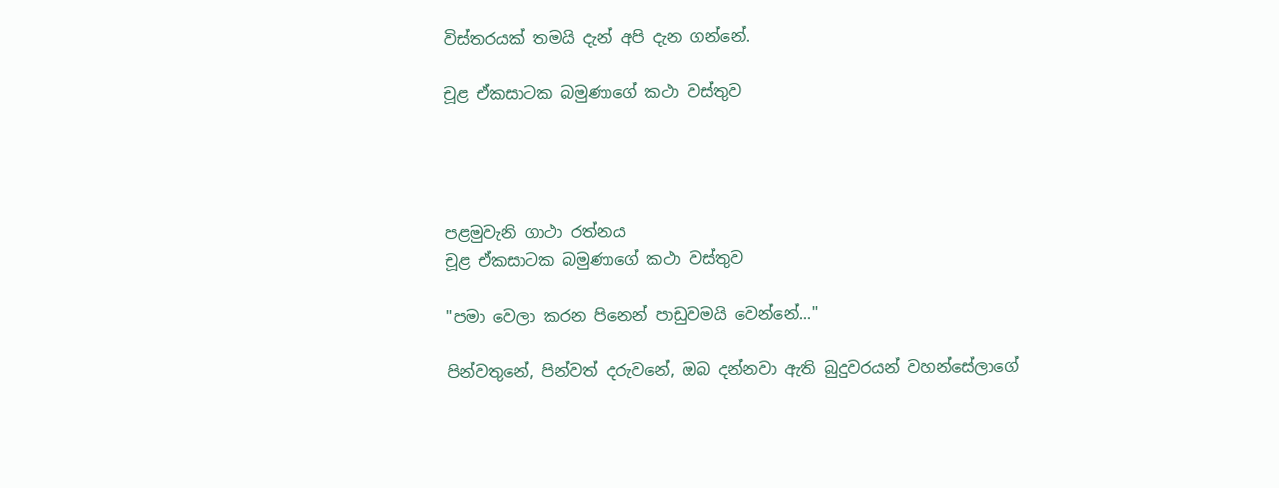විස්තරයක් තමයි දැන් අපි දැන ගන්නේ.

චූළ ඒකසාටක බමුණාගේ කථා වස්තුව




පළමුවැනි ගාථා රත්නය
චූළ ඒකසාටක බමුණාගේ කථා වස්තුව

"පමා වෙලා කරන පිනෙන් පාඩුවමයි වෙන්නේ..."

පින්වතුනේ, පින්වත් දරුවනේ, ඔබ දන්නවා ඇති බුදුවරයන් වහන්සේලාගේ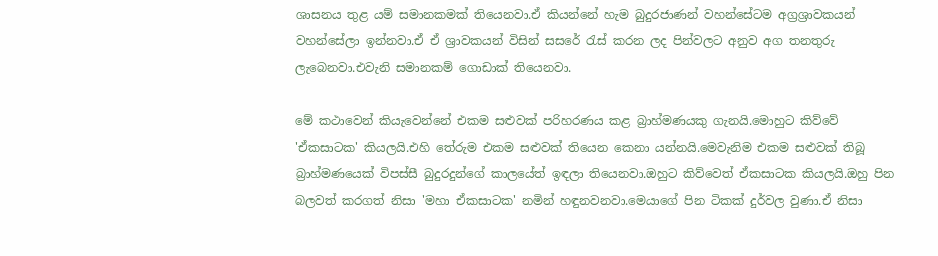ශාසනය තුළ යම් සමානකමක් තියෙනවා.ඒ කියන්නේ හැම බුදුරජාණන් වහන්සේටම අග්‍රශ්‍රාවකයන් වහන්සේලා ඉන්නවා.ඒ ඒ ශ්‍රාවකයන් විසින් සසරේ රැස් කරන ලද පින්වලට අනුව අග තනතුරු ලැබෙනවා.එවැනි සමානකම් ගොඩාක් තියෙනවා.

මේ කථාවෙන් කියැවෙන්නේ එකම සළුවක් පරිහරණය කළ බ්‍රාහ්මණයකු ගැනයි.මොහුට කිව්වේ 'ඒකසාටක' කියලයි.එහි තේරුම එකම සළුවක් තියෙන කෙනා යන්නයි.මෙවැනිම එකම සළුවක් තිබූ බ්‍රාහ්මණයෙක් විපස්සී බුදුරදුන්ගේ කාලයේත් ඉඳලා තියෙනවා.ඔහුට කිව්වෙත් ඒකසාටක කියලයි.ඔහු පින බලවත් කරගත් නිසා 'මහා ඒකසාටක' නමින් හඳුනවනවා.මෙයාගේ පින ටිකක් දුර්වල වුණා.ඒ නිසා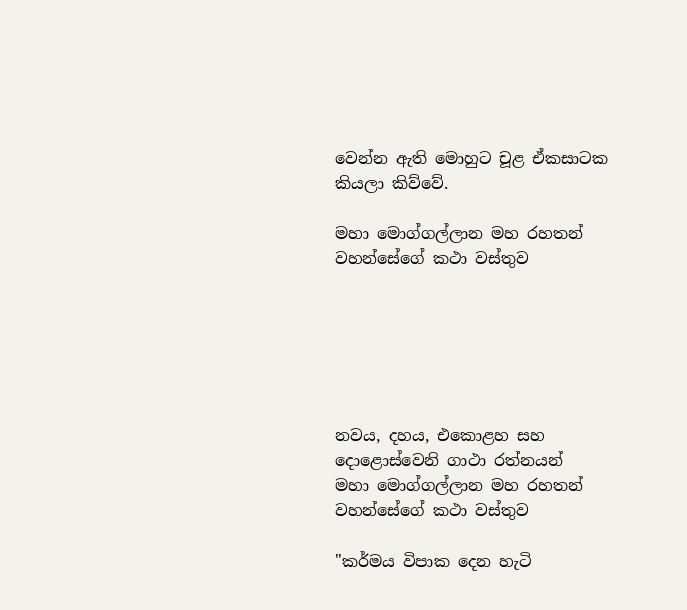වෙන්න ඇති මොහුට චූළ ඒකසාටක කියලා කිව්වේ.

මහා මොග්ගල්ලාන මහ රහතන් වහන්සේගේ කථා වස්තුව






නවය, දහය, එකොළහ සහ දොළොස්වෙනි ගාථා රත්නයන්
මහා මොග්ගල්ලාන මහ රහතන් වහන්සේගේ කථා වස්තුව

"කර්මය විපාක දෙන හැටි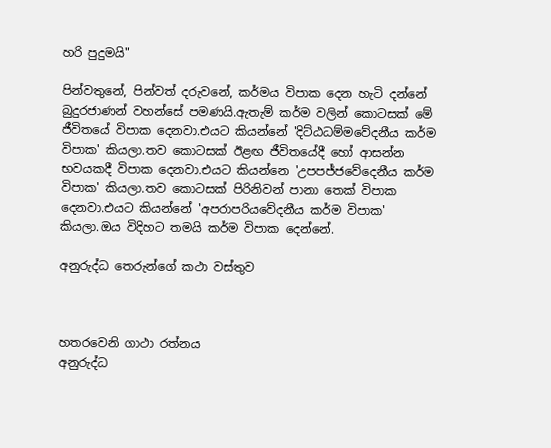හරි පුදුමයි"

පින්වතුනේ, පින්වත් දරුවනේ, කර්මය විපාක දෙන හැටි දන්නේ බුදුරජාණන් වහන්සේ පමණයි.ඇතැම් කර්ම වලින් කොටසක් මේ ජීවිතයේ විපාක දෙනවා.එයට කියන්නේ 'දිට්ඨධම්මවේදනීය කර්ම විපාක' කියලා.තව කොටසක් ඊළඟ ජීවිතයේදී හෝ ආසන්න භවයකදී විපාක දෙනවා.එයට කියන්නෙ 'උපපජ්ජවේදෙනීය කර්ම විපාක' කියලා.තව කොටසක් පිරිනිවන් පානා තෙක් විපාක දෙනවා.එයට කියන්නේ 'අපරාපරියවේදනීය කර්ම විපාක' කියලා.ඔය විදිහට තමයි කර්ම විපාක දෙන්නේ.

අනුරුද්ධ තෙරුන්ගේ කථා වස්තුව



හතරවෙනි ගාථා රත්නය
අනුරුද්ධ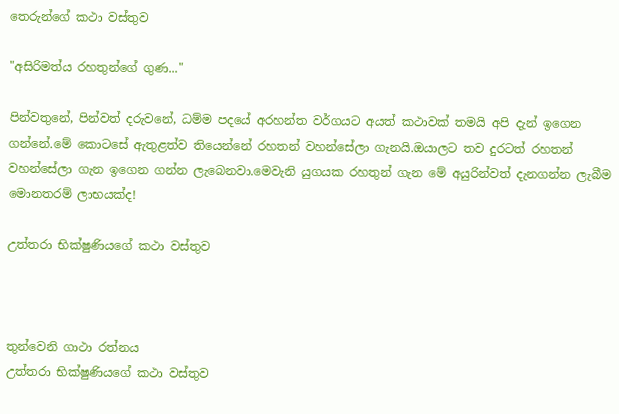තෙරුන්ගේ කථා වස්තුව

"අසිරිමත්ය රහතුන්ගේ ගුණ..."

පින්වතුනේ, පින්වත් දරුවනේ, ධම්ම පදයේ අරහන්ත වර්ගයට අයත් කථාවක් තමයි අපි දැන් ඉගෙන ගන්නේ.මේ කොටසේ ඇතුළත්ව තියෙන්නේ රහතන් වහන්සේලා ගැනයි.ඔයාලට තව දුරටත් රහතන් වහන්සේලා ගැන ඉගෙන ගන්න ලැබෙනවා.මෙවැනි යුගයක රහතුන් ගැන මේ අයුරින්වත් දැනගන්න ලැබීම මොනතරම් ලාභයක්ද!

උත්තරා භික්ෂුණියගේ කථා වස්තුව



තුන්වෙනි ගාථා රත්නය
උත්තරා භික්ෂුණියගේ කථා වස්තුව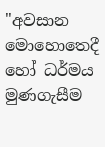"අවසාන මොහොතෙදී හෝ ධර්මය මුණගැසීම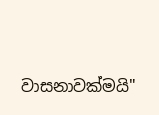වාසනාවක්මයි"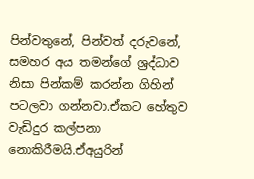පින්වතුනේ, පින්වත් දරුවනේ, සමහර අය තමන්ගේ ශ්‍රද්ධාව නිසා පින්කම් කරන්න ගිහින් පටලවා ගන්නවා.ඒකට හේතුව වැඩිදුර කල්පනා නොකිරීමයි.ඒඅයුරින්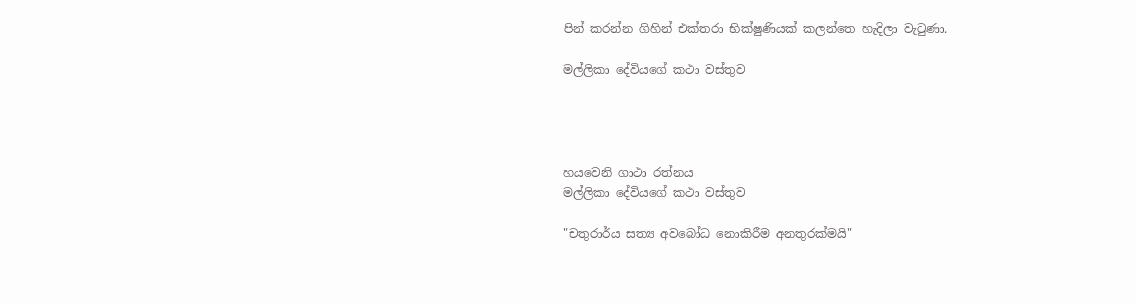පින් කරන්න ගිහින් එක්තරා භික්ෂුණියක් කලන්තෙ හැදිලා වැටුණා.

මල්ලිකා දේවියගේ කථා වස්තුව




හයවෙනි ගාථා රත්නය
මල්ලිකා දේවියගේ කථා වස්තුව

"චතුරාර්ය සත්‍ය අවබෝධ නොකිරීම අනතුරක්මයි"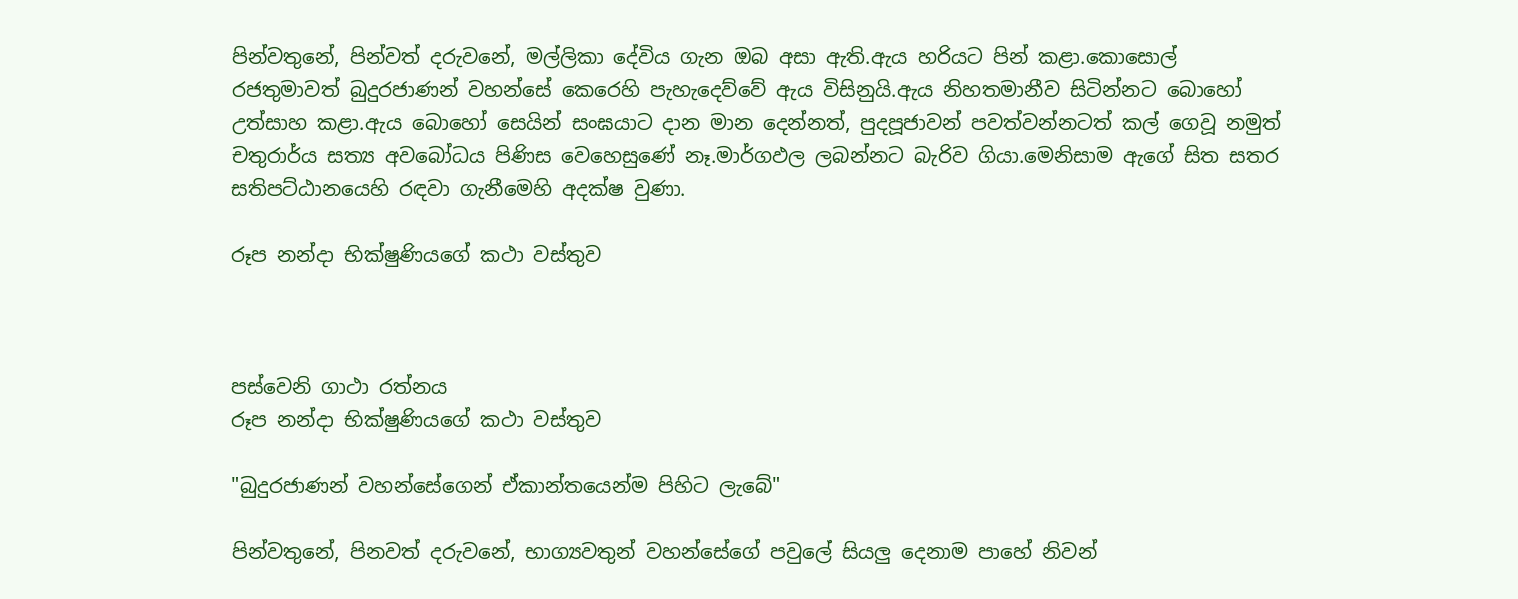පින්වතුනේ, පින්වත් දරුවනේ, මල්ලිකා දේවිය ගැන ඔබ අසා ඇති.ඇය හරියට පින් කළා.කොසොල් රජතුමාවත් බුදුරජාණන් වහන්සේ කෙරෙහි පැහැදෙව්වේ ඇය විසිනුයි.ඇය නිහතමානීව සිටින්නට බොහෝ උත්සාහ කළා.ඇය බොහෝ සෙයින් සංඝයාට දාන මාන දෙන්නත්, පුදපූජාවන් පවත්වන්නටත් කල් ගෙවූ නමුත් චතුරාර්ය සත්‍ය අවබෝධය පිණිස වෙහෙසුණේ නෑ.මාර්ගඵල ලබන්නට බැරිව ගියා.මෙනිසාම ඇගේ සිත සතර සතිපට්ඨානයෙහි රඳවා ගැනීමෙහි අදක්ෂ වුණා.

රූප නන්දා භික්ෂුණියගේ කථා වස්තුව



පස්වෙනි ගාථා රත්නය
රූප නන්දා භික්ෂුණියගේ කථා වස්තුව

"බුදුරජාණන් වහන්සේගෙන් ඒකාන්තයෙන්ම පිහිට ලැබේ"

පින්වතුනේ, පිනවත් දරුවනේ, භාග්‍යවතුන් වහන්සේගේ පවුලේ සියලු දෙනාම පාහේ නිවන්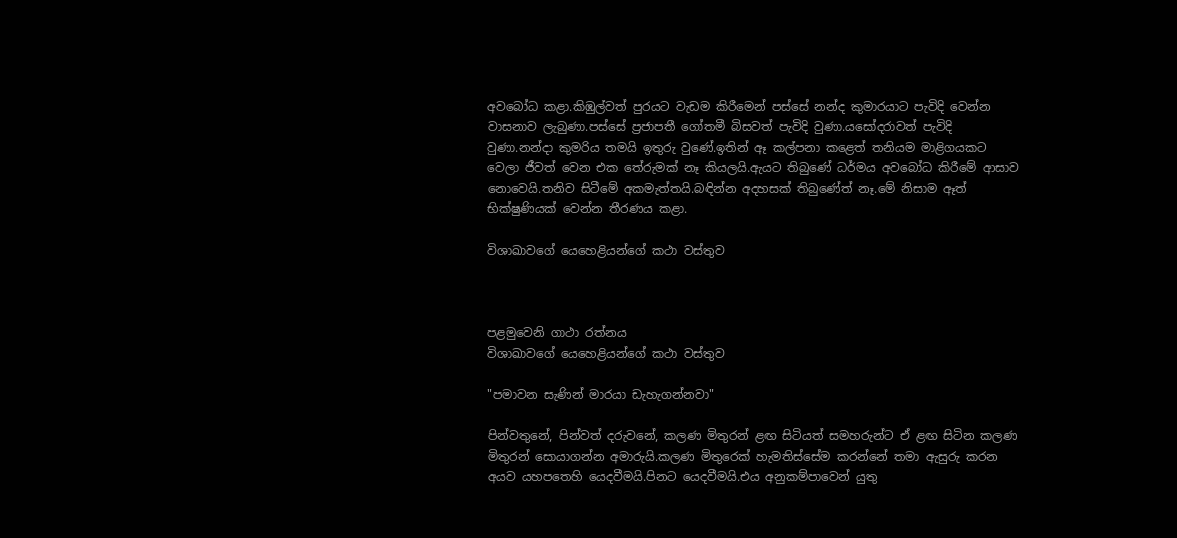අවබෝධ කළා.කිඹුල්වත් පුරයට වැඩම කිරීමෙන් පස්සේ නන්ද කුමාරයාට පැවිදි වෙන්න වාසනාව ලැබුණා.පස්සේ ප්‍රජාපතී ගෝතමී බිසවත් පැවිදි වුණා.යසෝදරාවත් පැවිදි වුණා.නන්දා කුමරිය තමයි ඉතුරු වුණේ.ඉතින් ඈ කල්පනා කළෙත් තනියම මාළිගයකට වෙලා ජීවත් වෙන එක තේරුමක් නෑ කියලයි.ඇයට තිබුණේ ධර්මය අවබෝධ කිරීමේ ආසාව නොවෙයි.තනිව සිටීමේ අකමැත්තයි.බඳින්න අදහසක් තිබුණේත් නෑ.මේ නිසාම ඈත් භික්ෂුණියක් වෙන්න තීරණය කළා.

විශාඛාවගේ යෙහෙළියන්ගේ කථා වස්තුව



පළමුවෙනි ගාථා රත්නය
විශාඛාවගේ යෙහෙළියන්ගේ කථා වස්තුව

"පමාවන සැණින් මාරයා ඩැහැගන්නවා"

පින්වතුනේ, පින්වත් දරුවනේ, කලණ මිතුරන් ළඟ සිටියත් සමහරුන්ට ඒ ළඟ සිටින කලණ මිතුරන් සොයාගන්න අමාරුයි.කලණ මිතුරෙක් හැමතිස්සේම කරන්නේ තමා ඇසුරු කරන අයව යහපතෙහි යෙදවීමයි.පිනට යෙදවීමයි.එය අනුකම්පාවෙන් යුතු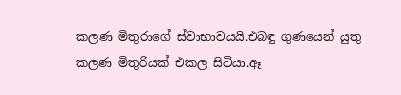කලණ මිතුරාගේ ස්වාභාවයයි.එබඳු ගුණයෙන් යුතු කලණ මිතුරියක් එකල සිටියා.ඈ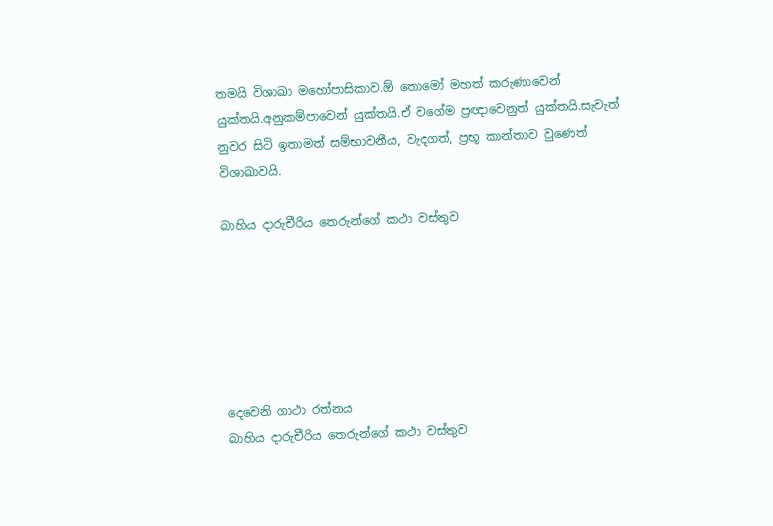තමයි විශාඛා මහෝපාසිකාව.ඕ තොමෝ මහත් කරුණාවෙන් යුක්තයි.අනුකම්පාවෙන් යුක්තයි.ඒ වගේම ප්‍රඥාවෙනුත් යුක්තයි.සැවැත් නුවර සිටි ඉතාමත් සම්භාවනීය, වැදගත්, ප්‍රභූ කාන්තාව වුණෙත් විශාඛාවයි.

බාහිය දාරුචීරිය තෙරුන්ගේ කථා වස්තුව






දෙවෙනි ගාථා රත්නය
බාහිය දාරුචීරිය තෙරුන්ගේ කථා වස්තුව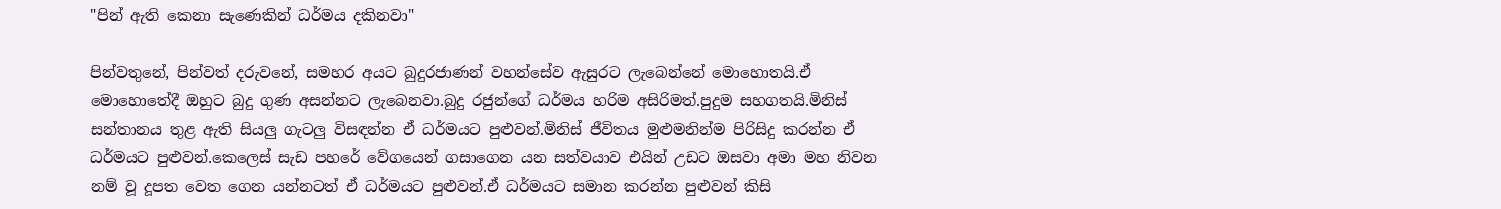"පින් ඇති කෙනා සැණෙකින් ධර්මය දකිනවා"

පින්වතුනේ, පින්වත් දරුවනේ, සමහර අයට බුදුරජාණන් වහන්සේව ඇසුරට ලැබෙන්නේ මොහොතයි.ඒ මොහොතේදී ඔහුට බුදු ගුණ අසන්නට ලැබෙනවා.බුදු රජුන්ගේ ධර්මය හරිම අසිරිමත්.පුදුම සහගතයි.මිනිස් සන්තානය තුළ ඇති සියලු ගැටලු විසඳන්න ඒ ධර්මයට පුළුවන්.මිනිස් ජීවිතය මුළුමනින්ම පිරිසිදු කරන්න ඒ ධර්මයට පුළුවන්.කෙලෙස් සැඩ පහරේ වේගයෙන් ගසාගෙන යන සත්වයාව එයින් උඩට ඔසවා අමා මහ නිවන නම් වූ දූපත වෙත ගෙන යන්නටත් ඒ ධර්මයට පුළුවන්.ඒ ධර්මයට සමාන කරන්න පුළුවන් කිසි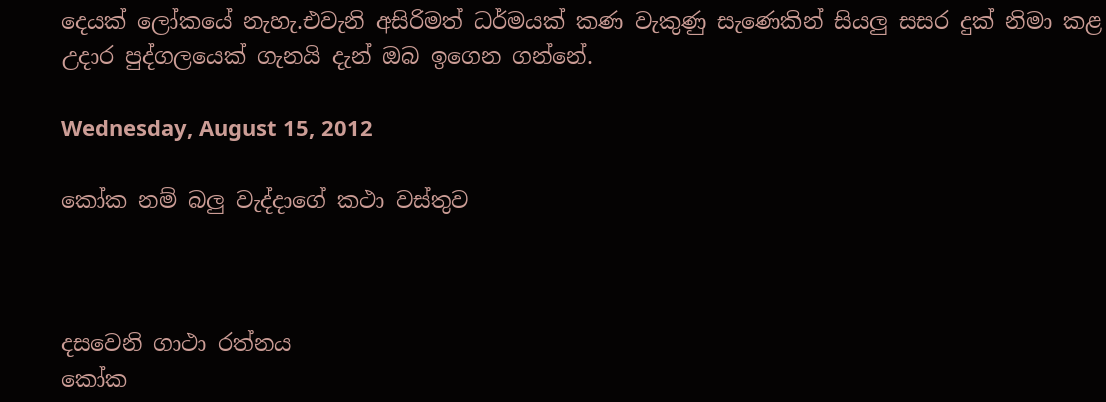දෙයක් ලෝකයේ නැහැ.එවැනි අසිරිමත් ධර්මයක් කණ වැකුණු සැණෙකින් සියලු සසර දුක් නිමා කළ උදාර පුද්ගලයෙක් ගැනයි දැන් ඔබ ඉගෙන ගන්නේ.

Wednesday, August 15, 2012

කෝක නම් බලු වැද්දාගේ කථා වස්තුව



දසවෙනි ගාථා රත්නය
කෝක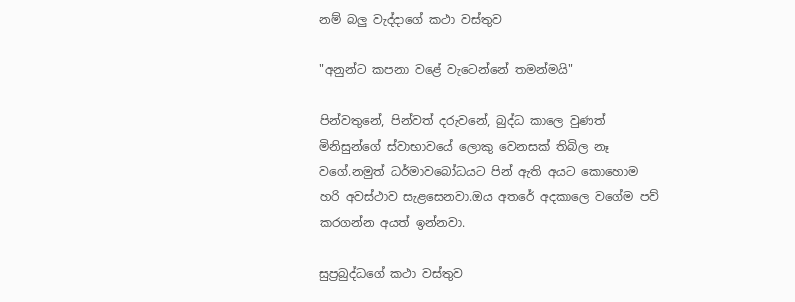නම් බලු වැද්දාගේ කථා වස්තුව

"අනුන්ට කපනා වළේ වැටෙන්නේ තමන්මයි"

පින්වතුනේ, පින්වත් දරුවනේ, බුද්ධ කාලෙ වුණත් මිනිසුන්ගේ ස්වාභාවයේ ලොකු වෙනසක් තිබිල නෑ වගේ.නමුත් ධර්මාවබෝධයට පින් ඇති අයට කොහොම හරි අවස්ථාව සැළසෙනවා.ඔය අතරේ අදකාලෙ වගේම පව් කරගන්න අයත් ඉන්නවා.

සුප්‍රබුද්ධගේ කථා වස්තුව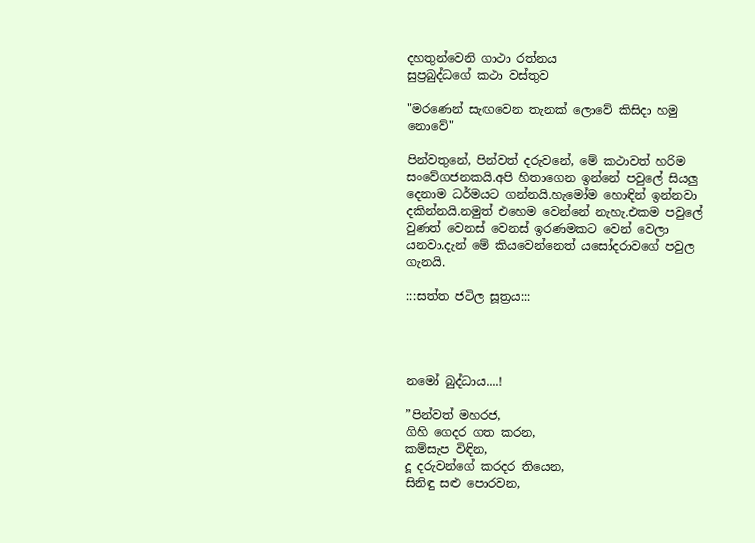දහතුන්වෙනි ගාථා රත්නය
සුප්‍රබුද්ධගේ කථා වස්තුව

"මරණෙන් සැඟවෙන තැනක් ලොවේ කිසිදා හමු නොවේ"

පින්වතුනේ, පින්වත් දරුවනේ, මේ කථාවත් හරිම සංවේගජනකයි.අපි හිතාගෙන ඉන්නේ පවුලේ සියලු දෙනාම ධර්මයට ගන්නයි.හැමෝම හොඳින් ඉන්නවා දකින්නයි.නමුත් එහෙම වෙන්නේ නැහැ.එකම පවුලේ වුණත් වෙනස් වෙනස් ඉරණමකට වෙන් වෙලා යනවා.දැන් මේ කියවෙන්නෙත් යසෝදරාවගේ පවුල ගැනයි.

:::සත්ත ජටිල සූත්‍රය:::




නමෝ බුද්ධාය....!

”පින්වත් මහරජ,
ගිහි ගෙදර ගත කරන,
කම්සැප විඳින,
දූ දරුවන්ගේ කරදර තියෙන,
සිනිඳු සළු පොරවන,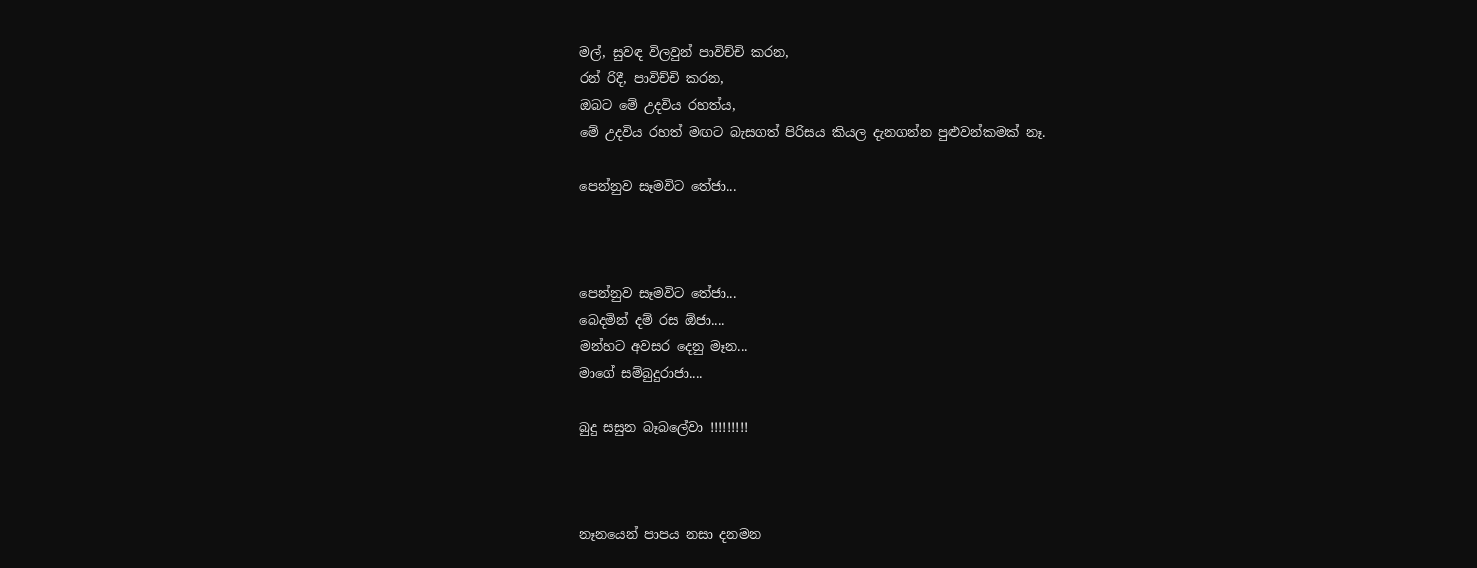මල්, සුවඳ විලවුන් පාවිච්චි කරන,
රන් රිදී, පාවිච්චි කරන,
ඔබට මේ උදවිය රහත්ය,
මේ උදවිය රහත් මඟට බැසගත් පිරිසය කියල දැනගන්න පුළුවන්කමක් නෑ.

පෙන්නුව සෑමවිට තේජා...



පෙන්නුව සෑමවිට තේජා...
බෙදමින් දම් රස ඕජා....
මන්හට අවසර දෙනු මෑන...
මාගේ සම්බුදුරාජා....

බුදු සසුන බෑබලේවා !!!!!!!!!



නෑනයෙන් පාපය නසා දනමන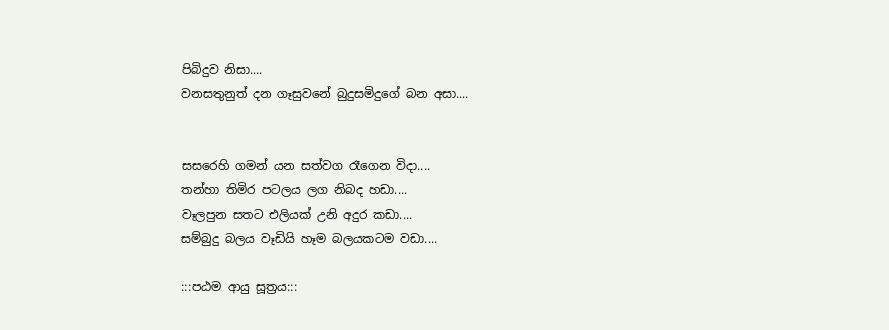පිබිදුව නිසා....
වනසතුනුත් දන ගෑසුවනේ බුදුසමිදුගේ බන අසා....


සසරෙහි ගමන් යන සත්වග රෑගෙන විදා....
තන්හා තිමිර පටලය ලග නිබද හඩා....
වෑලපුන සතට එලියක් උනි අදුර කඩා....
සම්බුදු බලය වෑඩියි හෑම බලයකටම වඩා....

:::පඨම ආයු සූත්‍රය:::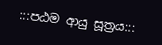:::පඨම ආයු සූත්‍රය:::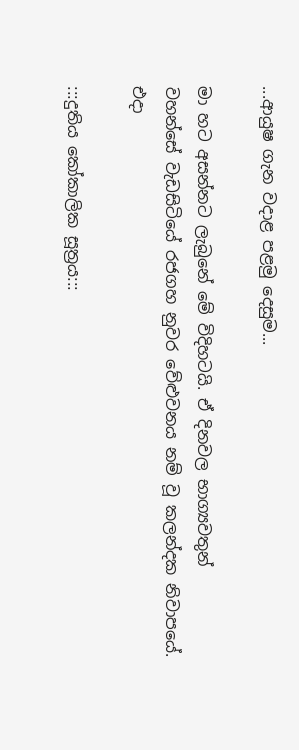...ආයුෂ ගැන වදාළ පළමු දෙසුම...

මා හට අසන්නට ලැබුනේ මේ විදිහටයි. ඒ දිනවල භාග්‍යවතුන්
වහන්සේ වැඩසිටියේ රජගහ නුවර වේළුවනය නම් වූ කලන්දක නිවාපයේ.
එදා

:::දුතිය කෝකාලික සූත්‍රය:::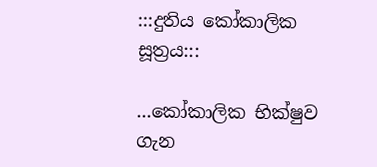:::දුතිය කෝකාලික සූත්‍රය:::

...කෝකාලික භික්ෂුව ගැන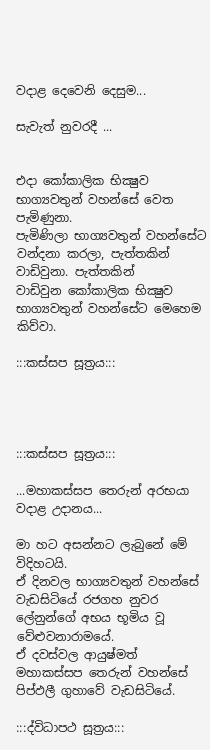වදාළ දෙවෙනි දෙසුම...

සැවැත් නුවරදී ...


එදා කෝකාලික භික්‍ෂුව භාග්‍යවතුන් වහන්සේ වෙත පැමිණුනා.
පැමිණිලා භාග්‍යවතුන් වහන්සේට වන්දනා කරලා, පැත්තකින් වාඩිවුනා. පැත්තකින්
වාඩිවුන කෝකාලික භික්‍ෂුව භාග්‍යවතුන් වහන්සේට මෙහෙම කිව්වා.

:::කස්සප සූත්‍රය:::




:::කස්සප සූත්‍රය:::

...මහාකස්සප තෙරුන් අරභයා වදාළ උදානය...

මා හට අසන්නට ලැබුනේ මේ විදිහටයි.
ඒ දිනවල භාග්‍යවතුන් වහන්සේ
වැඩසිටියේ රජගහ නුවර ලේනුන්ගේ අභය භූමිය වූ වේළුවනාරාමයේ.
ඒ දවස්වල ආයුෂ්මත් මහාකස්සප තෙරුන් වහන්සේ පිප්ඵලී ගුහාවේ වැඩසිටියේ.

:::ද්විධාපථ සූත්‍රය:::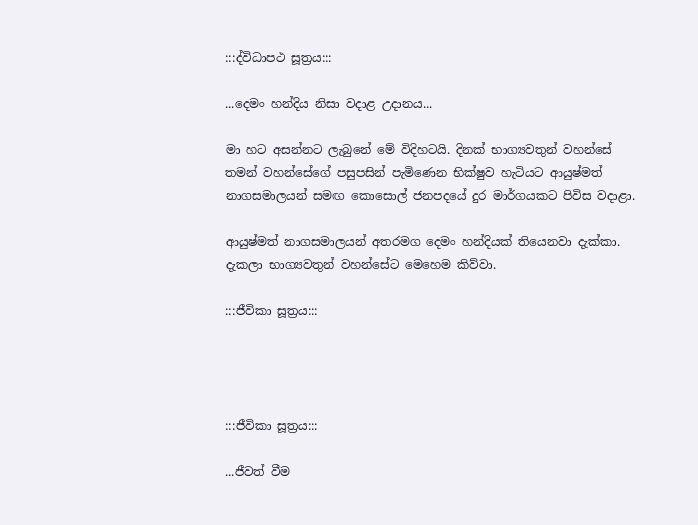:::ද්විධාපථ සූත්‍රය:::

...දෙමං හන්දිය නිසා වදාළ උදානය...

මා හට අසන්නට ලැබුනේ මේ විදිහටයි. දිනක් භාග්‍යවතුන් වහන්සේ
තමන් වහන්සේගේ පසුපසින් පැමිණෙන භික්ෂුව හැටියට ආයුෂ්මත්
නාගසමාලයන් සමඟ කොසොල් ජනපදයේ දුර මාර්ගයකට පිවිස වදාළා.

ආයුෂ්මත් නාගසමාලයන් අතරමග දෙමං හන්දියක් තියෙනවා දැක්කා.
දැකලා භාග්‍යවතුන් වහන්සේට මෙහෙම කිව්වා.

:::ජීවිකා සූත්‍රය:::




:::ජීවිකා සූත්‍රය:::

...ජීවත් වීම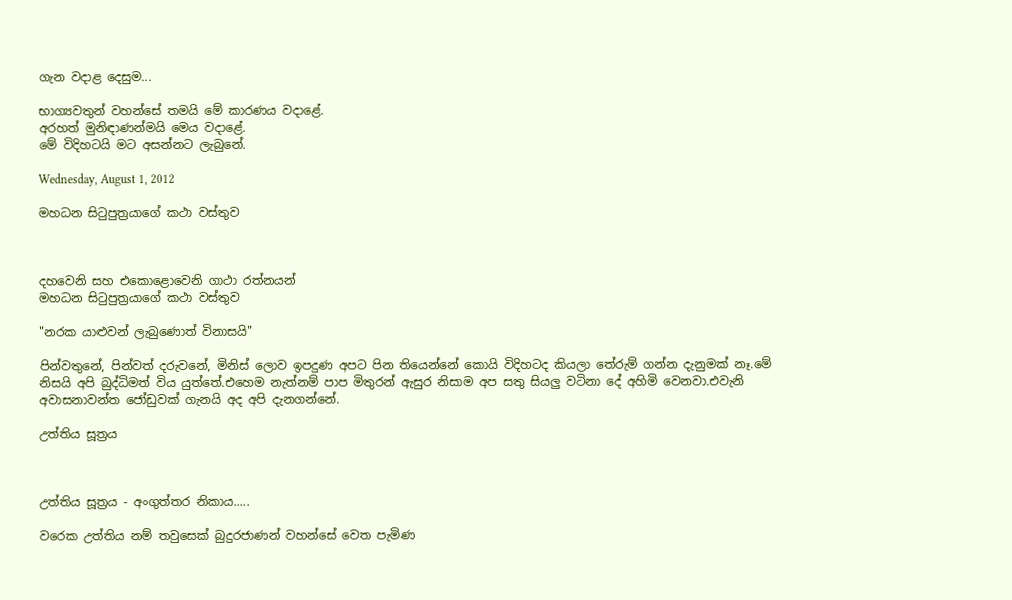ගැන වදාළ දෙසුම...

භාග්‍යවතුන් වහන්සේ තමයි මේ කාරණය වදාළේ.
අරහත් මුනිඳාණන්මයි මෙය වදාළේ.
මේ විදිහටයි මට අසන්නට ලැබුනේ.

Wednesday, August 1, 2012

මහධන සිටුපුත්‍රයාගේ කථා වස්තුව



දහවෙනි සහ එකොළොවෙනි ගාථා රත්නයන්
මහධන සිටුපුත්‍රයාගේ කථා වස්තුව

"නරක යාළුවන් ලැබුණොත් විනාසයි"

පින්වතුනේ, පින්වත් දරුවනේ, මිනිස් ලොව ඉපදුණ අපට පින තියෙන්නේ කොයි විදිහටද කියලා තේරුම් ගන්න දැනුමක් නෑ.මේ නිසයි අපි බුද්ධිමත් විය යුත්තේ.එහෙම නැත්නම් පාප මිතුරන් ඇසුර නිසාම අප සතු සියලු වටිනා දේ අහිමි වෙනවා.එවැනි අවාසනාවන්ත ජෝඩුවක් ගැනයි අද අපි දැනගන්නේ.

උත්තිය සූත්‍රය



උත්තිය සූත්‍රය - අංගුත්තර නිකාය.....

වරෙක උත්තිය නම් තවුසෙක් බුදුරජාණන් වහන්සේ වෙත පැමිණ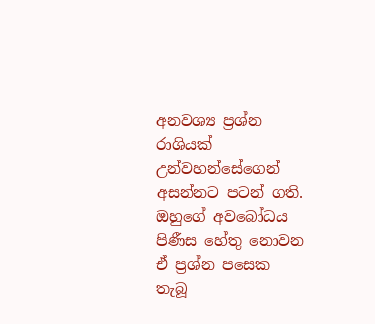අනවශ්‍ය ප්‍රශ්න රාශියක් උන්වහන්සේගෙන් අසන්නට පටන් ගති. ඔහුගේ අවබෝධය පිණීස හේතු නොවන ඒ ප්‍රශ්න පසෙක තැබූ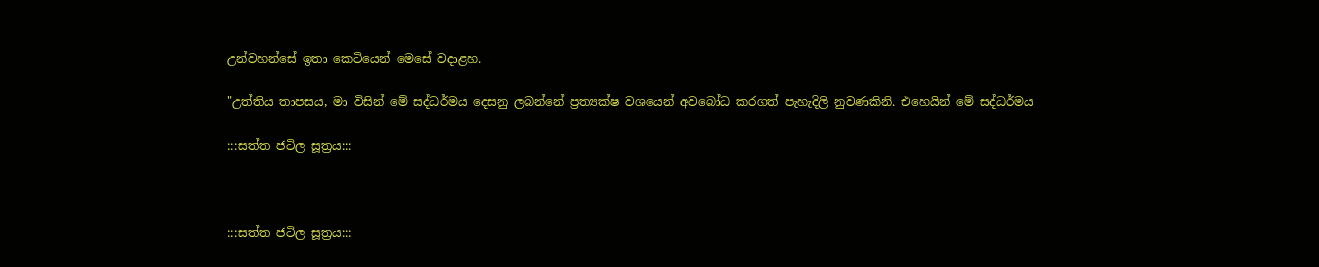උන්වහන්සේ ඉතා කෙටියෙන් මෙසේ වදාළහ.

"උත්තිය තාපසය, මා විසින් මේ සද්ධර්මය දෙසනු ලබන්නේ ප්‍රත්‍යක්ෂ වශයෙන් අවබෝධ කරගත් පැහැදිලි නුවණකිනි. එහෙයින් මේ සද්ධර්මය

:::සත්ත ජටිල සූත්‍රය:::



:::සත්ත ජටිල සූත්‍රය:::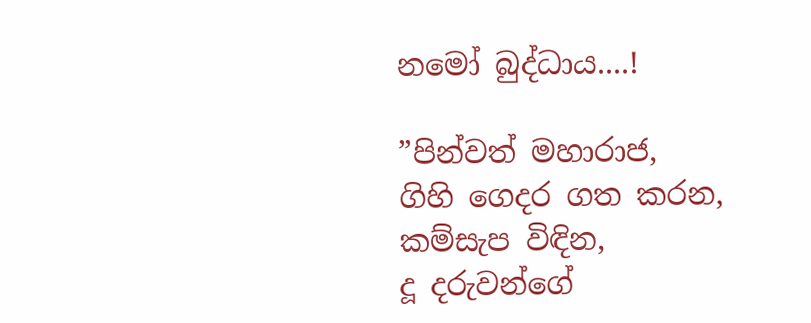නමෝ බුද්ධාය....!

”පින්වත් මහාරාජ,
ගිහි ගෙදර ගත කරන,
කම්සැප විඳින,
දූ දරුවන්ගේ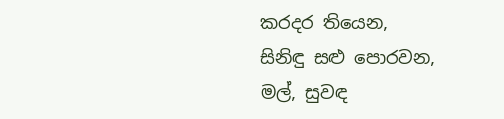කරදර තියෙන,
සිනිඳු සළු පොරවන,
මල්, සුවඳ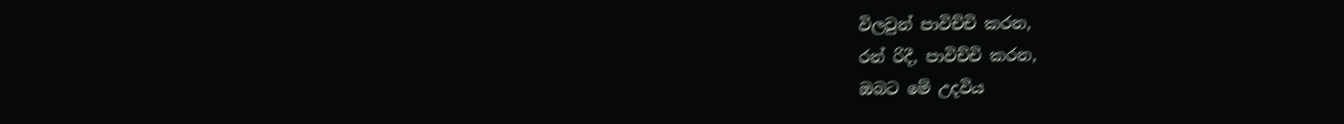විලවුන් පාවිච්චි කරන,
රන් රිදී, පාවිච්චි කරන,
ඔබට මේ උදවිය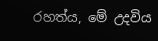රහත්ය, මේ උදවිය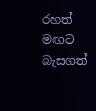රහත් මඟට බැසගත්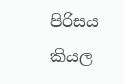පිරිසය
කියල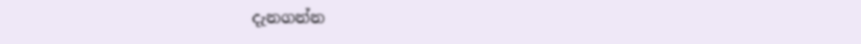දැනගන්න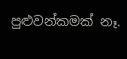පුළුවන්කමක් නෑ.